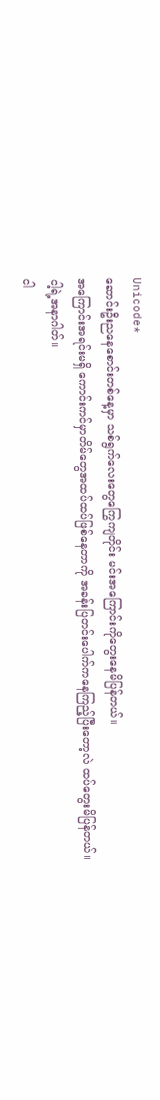Unicode*
ဆောင်းဦးညနေစောင်းတစ်နေ့မှာ သစ်ရွက်လေးတွေကြွေကျတိုင်း မင်းအကြောင်းကိုတွေးနေမိပြန်တယ်။
အကြောင်းအရင်းမရှိ ကောင်းကင်မှာတိမ်တွေအထပ်ထပ်ဖြစ်နေတာကို အခန်းပြတင်းပေါက်ကနေကြည့်ပြီးတော့လဲ ထပ်တွေးမိပြန်တယ်။
ငါ့ရဲ့အနာဂါတ်။
ငါ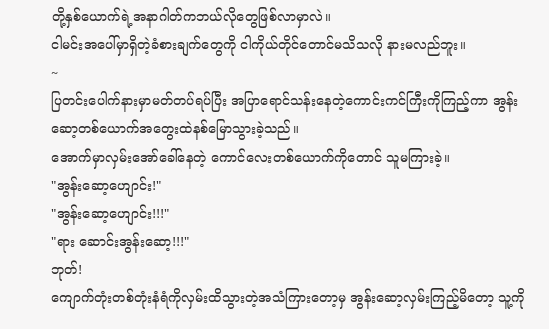တို့နှစ်ယောက်ရဲ့အနာဂါတ်ကဘယ်လိုတွေဖြစ်လာမှာလဲ။
ငါမင်းအပေါ်မှာရှိတဲ့ခံစားချက်တွေကို ငါကိုယ်တိုင်တောင်မသိသလို နားမလည်ဘူး။
~
ပြတင်းပေါက်နားမှာမတ်တပ်ရပ်ပြီး အပြာရောင်သန်းနေတဲ့ကောင်းကင်ကြီးကိုကြည့်ကာ အွန်းဆော့တစ်ယောက်အတွေးထဲနစ်မြောသွားခဲ့သည်။
အောက်မှာလှမ်းအော်ခေါ်နေတဲ့ ကောင်လေးတစ်ယောက်ကိုတောင် သူမကြားခဲ့။
"အွန်းဆော့ဟျောင်း!"
"အွန်းဆော့ဟျောင်း!!!"
"ရား ဆောင်းအွန်းဆော့!!!"
ဘုတ်!
ကျောက်တုံးတစ်တုံးနံရံကိုလှမ်းထိသွားတဲ့အသံကြားတော့မှ အွန်းဆော့လှမ်းကြည့်မိတော့ သူ့ကို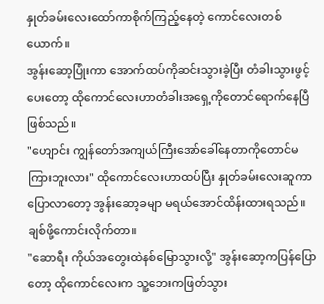နှုတ်ခမ်းလေးထော်ကာစိုက်ကြည့်နေတဲ့ ကောင်လေးတစ်ယောက်။
အွန်းဆော့ပြုံးကာ အောက်ထပ်ကိုဆင်းသွားခဲ့ပြီး တံခါးသွားဖွင့်ပေးတော့ ထိုကောင်လေးဟာတံခါးအရှေ့ကိုတောင်ရောက်နေပြီဖြစ်သည်။
"ဟျောင်း ကျွန်တော်အကျယ်ကြီးအော်ခေါ်နေတာကိုတောင်မကြားဘူးလား" ထိုကောင်လေးဟာထပ်ပြီး နှုတ်ခမ်းလေးဆူကာပြောလာတော့ အွန်းဆော့ခမျာ မရယ်အောင်ထိန်းထားရသည်။
ချစ်ဖို့ကောင်းလိုက်တာ။
"ဆောရီး ကိုယ်အတွေးထဲနစ်မြောသွားလို့" အွန်းဆော့ကပြန်ပြောတော့ ထိုကောင်လေးက သူ့ဘေးကဖြတ်သွား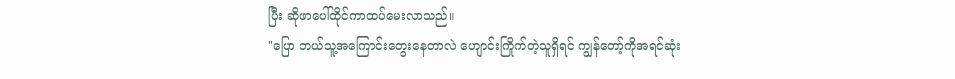ပြီး ဆိုဖာပေါ်ထိုင်ကာထပ်မေးလာသည်။
"ပြော ဘယ်သူ့အကြောင်းတွေးနေတာလဲ ဟျောင်းကြိုက်တဲ့သူရှိရင် ကျွန်တော့်ကိုအရင်ဆုံး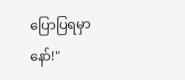ပြောပြရမှာနော်!"